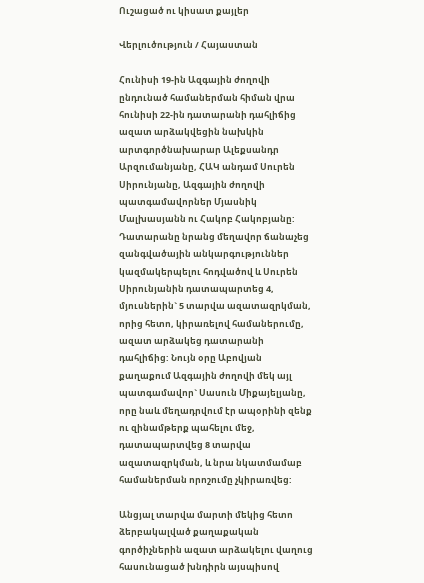Ուշացած ու կիսատ քայլեր

Վերլուծություն / Հայաստան

Հունիսի 19-ին Ազգային ժողովի ընդունած համաներման հիման վրա հունիսի 22-ին դատարանի դահլիճից ազատ արձակվեցին նախկին արտգործնախարար Ալեքսանդր Արզումանյանը, ՀԱԿ անդամ Սուրեն Սիրունյանը, Ազգային ժողովի պատգամավորներ Մյասնիկ Մալխասյանն ու Հակոբ Հակոբյանը: Դատարանը նրանց մեղավոր ճանաչեց զանգվածային անկարգություններ կազմակերպելու հոդվածով և Սուրեն Սիրունյանին դատապարտեց 4, մյուսներին` 5 տարվա ազատազրկման, որից հետո, կիրառելով համաներումը, ազատ արձակեց դատարանի դահլիճից: Նույն օրը Աբովյան քաղաքում Ազգային ժողովի մեկ այլ պատգամավոր` Սասուն Միքայելյանը, որը նաև մեղադրվում էր ապօրինի զենք ու զինամթերք պահելու մեջ, դատապարտվեց 8 տարվա ազատազրկման, և նրա նկատմամաբ համաներման որոշումը չկիրառվեց:

Անցյալ տարվա մարտի մեկից հետո ձերբակալված քաղաքական գործիչներին ազատ արձակելու վաղուց հասունացած խնդիրն այսպիսով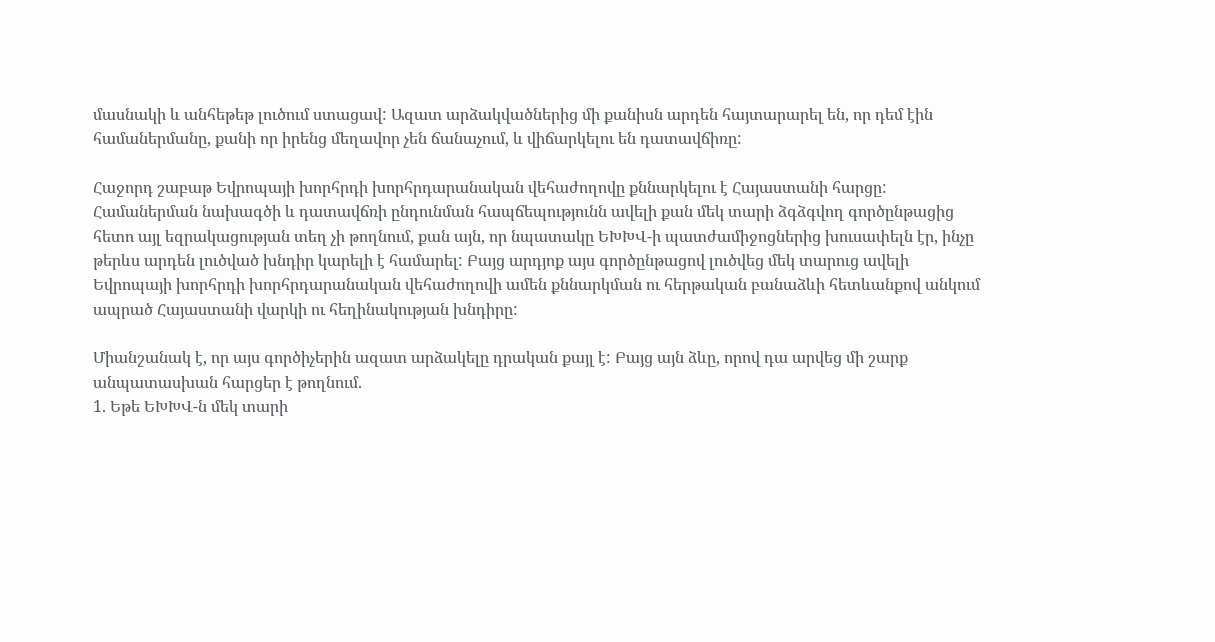մասնակի և անհեթեթ լուծում ստացավ: Ազատ արձակվածներից մի քանիսն արդեն հայտարարել են, որ դեմ էին համաներմանը, քանի որ իրենց մեղավոր չեն ճանաչում, և վիճարկելու են դատավճիռը:

Հաջորդ շաբաթ Եվրոպայի խորհրդի խորհրդարանական վեհաժողովը քննարկելու է Հայաստանի հարցը: Համաներման նախագծի և դատավճռի ընդունման հապճեպությունն ավելի քան մեկ տարի ձգձգվող գործընթացից հետո այլ եզրակացության տեղ չի թողնում, քան այն, որ նպատակը ԵԽԽՎ-ի պատժամիջոցներից խուսափելն էր, ինչը թերևս արդեն լուծված խնդիր կարելի է համարել: Բայց արդյոք այս գործընթացով լուծվեց մեկ տարուց ավելի Եվրոպայի խորհրդի խորհրդարանական վեհաժողովի ամեն քննարկման ու հերթական բանաձևի հետևանքով անկում ապրած Հայաստանի վարկի ու հեղինակության խնդիրը:

Միանշանակ է, որ այս գործիչերին ազատ արձակելը դրական քայլ է: Բայց այն ձևը, որով դա արվեց մի շարք անպատասխան հարցեր է թողնում.
1. Եթե ԵԽԽՎ-ն մեկ տարի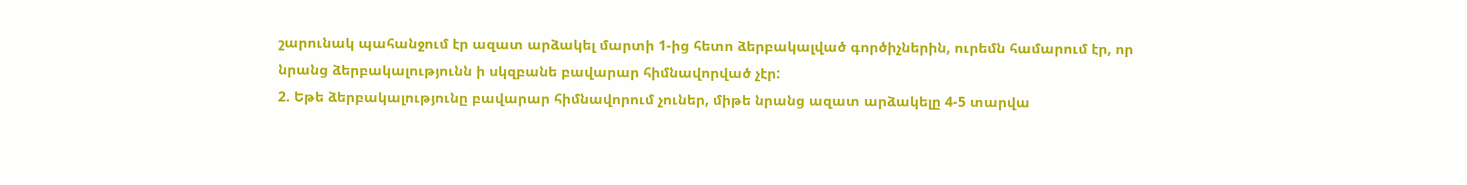շարունակ պահանջում էր ազատ արձակել մարտի 1-ից հետո ձերբակալված գործիչներին, ուրեմն համարում էր, որ նրանց ձերբակալությունն ի սկզբանե բավարար հիմնավորված չէր:
2. Եթե ձերբակալությունը բավարար հիմնավորում չուներ, միթե նրանց ազատ արձակելը 4-5 տարվա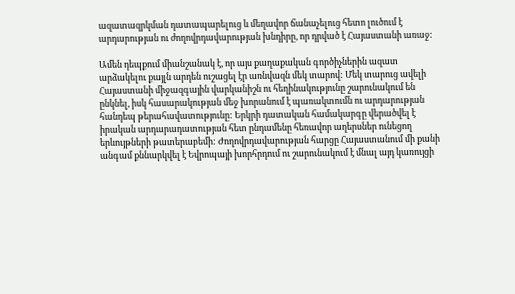ազատազրկման դատապարելուց և մեղավոր ճանաչելուց հետո լուծում է արդարության ու ժողովրդավարության խնդիրը, որ դրված է Հայաստանի առաջ:

Ամեն դեպքում միանշանակ է, որ այս քաղաքական գործիչներին ազատ արձակելու քայլն արդեն ուշացել էր առնվազն մեկ տարով: Մեկ տարուց ավելի Հայաստանի միջազգային վարկանիշն ու հեղինակությունը շարունակում են ընկնել, իսկ հասարակության մեջ խորանում է պառակտումն ու արդարության հանդեպ թերահավատությունը: Երկրի դատական համակարգը վերածվել է իրական արդարադատության հետ ընդամենը հեռավոր աղերսներ ունեցող երևույթների թատերաբեմի: Ժողովրդավարության հարցը Հայաստանում մի քանի անգամ քննարկվել է Եվրոպայի խորհրդում ու շարունակում է մնալ այդ կառույցի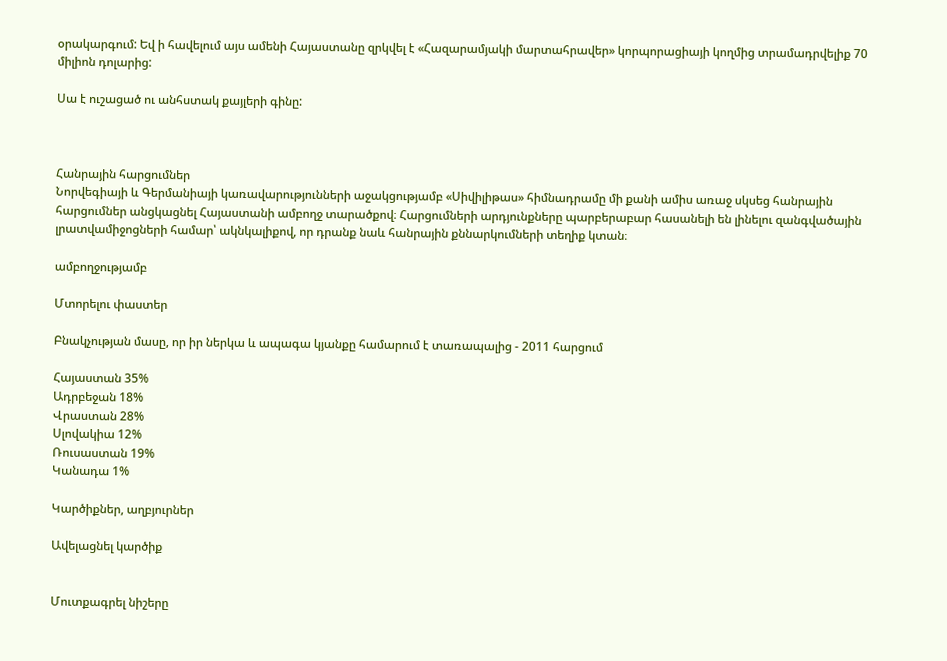օրակարգում: Եվ ի հավելում այս ամենի Հայաստանը զրկվել է «Հազարամյակի մարտահրավեր» կորպորացիայի կողմից տրամադրվելիք 70 միլիոն դոլարից:

Սա է ուշացած ու անհստակ քայլերի գինը:



Հանրային հարցումներ
Նորվեգիայի և Գերմանիայի կառավարությունների աջակցությամբ «Սիվիլիթաս» հիմնադրամը մի քանի ամիս առաջ սկսեց հանրային հարցումներ անցկացնել Հայաստանի ամբողջ տարածքով։ Հարցումների արդյունքները պարբերաբար հասանելի են լինելու զանգվածային լրատվամիջոցների համար՝ ակնկալիքով, որ դրանք նաև հանրային քննարկումների տեղիք կտան։

ամբողջությամբ

Մտորելու փաստեր

Բնակչության մասը, որ իր ներկա և ապագա կյանքը համարում է տառապալից - 2011 հարցում

Հայաստան 35%
Ադրբեջան 18%
Վրաստան 28%
Սլովակիա 12%
Ռուսաստան 19%
Կանադա 1%

Կարծիքներ, աղբյուրներ

Ավելացնել կարծիք


Մուտքագրել նիշերը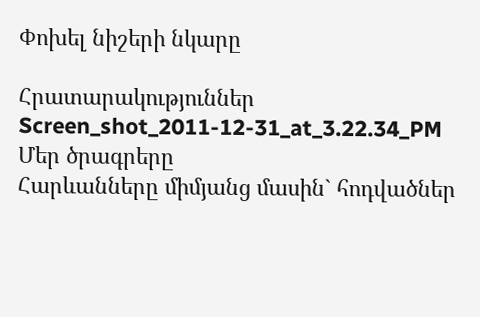Փոխել նիշերի նկարը

Հրատարակություններ
Screen_shot_2011-12-31_at_3.22.34_PM
Մեր ծրագրերը
Հարևանները միմյանց մասին` հոդվածներ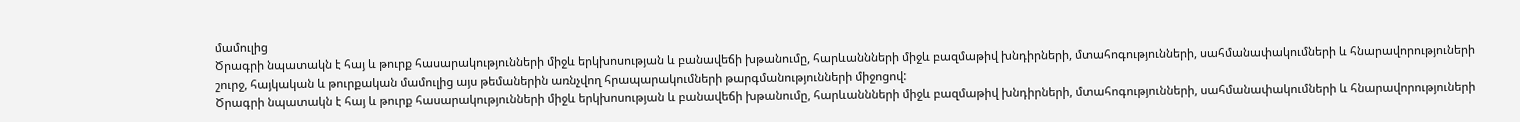մամուլից
Ծրագրի նպատակն է հայ և թուրք հասարակությունների միջև երկխոսության և բանավեճի խթանումը, հարևաննների միջև բազմաթիվ խնդիրների, մտահոգությունների, սահմանափակումների և հնարավորություների շուրջ, հայկական և թուրքական մամուլից այս թեմաներին առնչվող հրապարակումների թարգմանությունների միջոցով:
Ծրագրի նպատակն է հայ և թուրք հասարակությունների միջև երկխոսության և բանավեճի խթանումը, հարևաննների միջև բազմաթիվ խնդիրների, մտահոգությունների, սահմանափակումների և հնարավորություների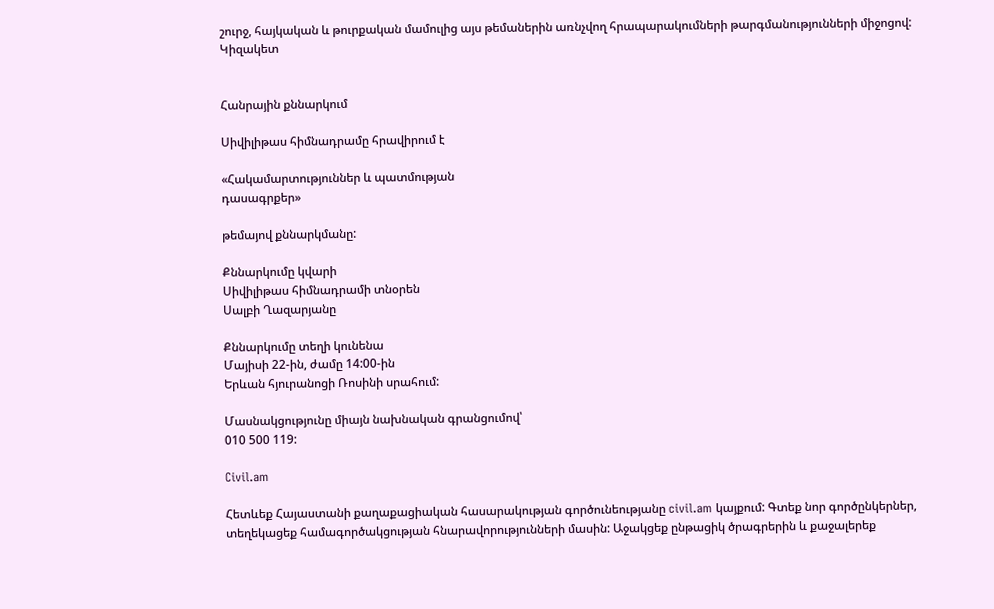շուրջ, հայկական և թուրքական մամուլից այս թեմաներին առնչվող հրապարակումների թարգմանությունների միջոցով:
Կիզակետ


Հանրային քննարկում

Սիվիլիթաս հիմնադրամը հրավիրում է

«Հակամարտություններ և պատմության
դասագրքեր»

թեմայով քննարկմանը:

Քննարկումը կվարի
Սիվիլիթաս հիմնադրամի տնօրեն
Սալբի Ղազարյանը

Քննարկումը տեղի կունենա
Մայիսի 22-ին, ժամը 14:00-ին
Երևան հյուրանոցի Ռոսինի սրահում:

Մասնակցությունը միայն նախնական գրանցումով՝
010 500 119:

Civil.am

Հետևեք Հայաստանի քաղաքացիական հասարակության գործունեությանը civil.am կայքում: Գտեք նոր գործընկերներ, տեղեկացեք համագործակցության հնարավորությունների մասին: Աջակցեք ընթացիկ ծրագրերին և քաջալերեք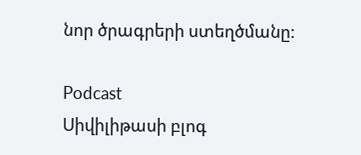նոր ծրագրերի ստեղծմանը:

Podcast
Սիվիլիթասի բլոգ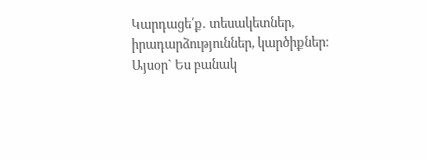Կարդացե՛ք․ տեսակետներ, իրադարձություններ, կարծիքներ։ Այսօր` Ես բանակ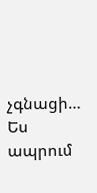չգնացի… Ես ապրում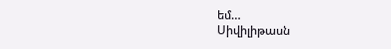եմ…
Սիվիլիթասն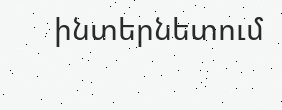ինտերնետում